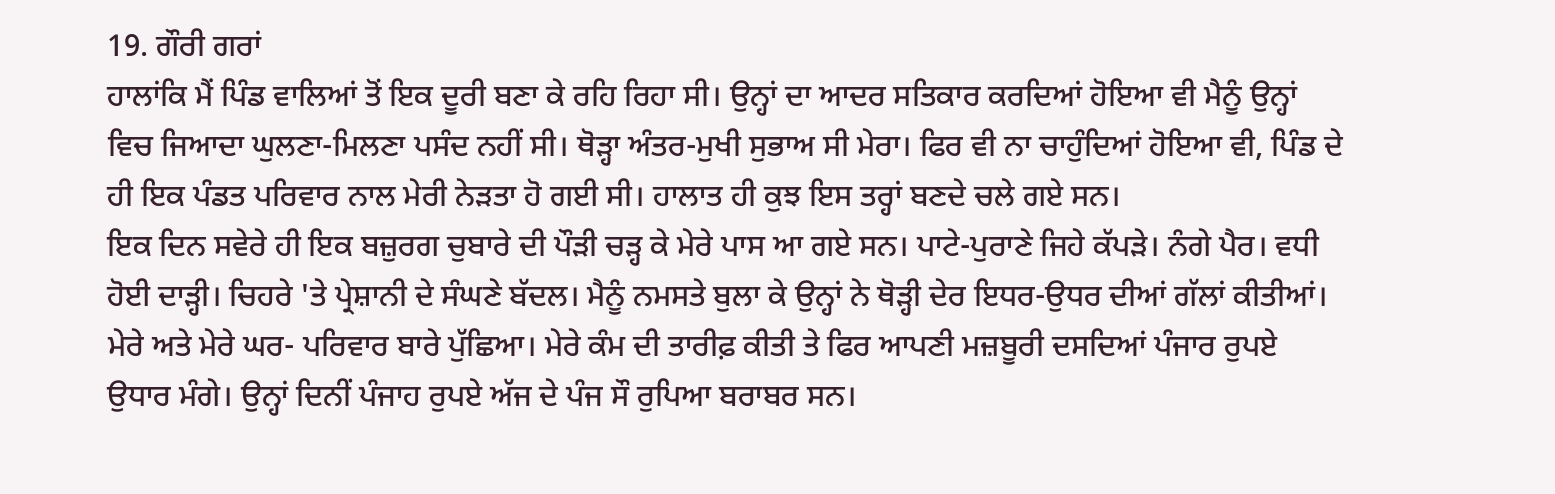19. ਗੌਰੀ ਗਰਾਂ
ਹਾਲਾਂਕਿ ਮੈਂ ਪਿੰਡ ਵਾਲਿਆਂ ਤੋਂ ਇਕ ਦੂਰੀ ਬਣਾ ਕੇ ਰਹਿ ਰਿਹਾ ਸੀ। ਉਨ੍ਹਾਂ ਦਾ ਆਦਰ ਸਤਿਕਾਰ ਕਰਦਿਆਂ ਹੋਇਆ ਵੀ ਮੈਨੂੰ ਉਨ੍ਹਾਂ ਵਿਚ ਜਿਆਦਾ ਘੁਲਣਾ-ਮਿਲਣਾ ਪਸੰਦ ਨਹੀਂ ਸੀ। ਥੋੜ੍ਹਾ ਅੰਤਰ-ਮੁਖੀ ਸੁਭਾਅ ਸੀ ਮੇਰਾ। ਫਿਰ ਵੀ ਨਾ ਚਾਹੁੰਦਿਆਂ ਹੋਇਆ ਵੀ, ਪਿੰਡ ਦੇ ਹੀ ਇਕ ਪੰਡਤ ਪਰਿਵਾਰ ਨਾਲ ਮੇਰੀ ਨੇੜਤਾ ਹੋ ਗਈ ਸੀ। ਹਾਲਾਤ ਹੀ ਕੁਝ ਇਸ ਤਰ੍ਹਾਂ ਬਣਦੇ ਚਲੇ ਗਏ ਸਨ।
ਇਕ ਦਿਨ ਸਵੇਰੇ ਹੀ ਇਕ ਬਜ਼ੁਰਗ ਚੁਬਾਰੇ ਦੀ ਪੌੜੀ ਚੜ੍ਹ ਕੇ ਮੇਰੇ ਪਾਸ ਆ ਗਏ ਸਨ। ਪਾਟੇ-ਪੁਰਾਣੇ ਜਿਹੇ ਕੱਪੜੇ। ਨੰਗੇ ਪੈਰ। ਵਧੀ ਹੋਈ ਦਾੜ੍ਹੀ। ਚਿਹਰੇ 'ਤੇ ਪ੍ਰੇਸ਼ਾਨੀ ਦੇ ਸੰਘਣੇ ਬੱਦਲ। ਮੈਨੂੰ ਨਮਸਤੇ ਬੁਲਾ ਕੇ ਉਨ੍ਹਾਂ ਨੇ ਥੋੜ੍ਹੀ ਦੇਰ ਇਧਰ-ਉਧਰ ਦੀਆਂ ਗੱਲਾਂ ਕੀਤੀਆਂ। ਮੇਰੇ ਅਤੇ ਮੇਰੇ ਘਰ- ਪਰਿਵਾਰ ਬਾਰੇ ਪੁੱਛਿਆ। ਮੇਰੇ ਕੰਮ ਦੀ ਤਾਰੀਫ਼ ਕੀਤੀ ਤੇ ਫਿਰ ਆਪਣੀ ਮਜ਼ਬੂਰੀ ਦਸਦਿਆਂ ਪੰਜਾਰ ਰੁਪਏ ਉਧਾਰ ਮੰਗੇ। ਉਨ੍ਹਾਂ ਦਿਨੀਂ ਪੰਜਾਹ ਰੁਪਏ ਅੱਜ ਦੇ ਪੰਜ ਸੌ ਰੁਪਿਆ ਬਰਾਬਰ ਸਨ।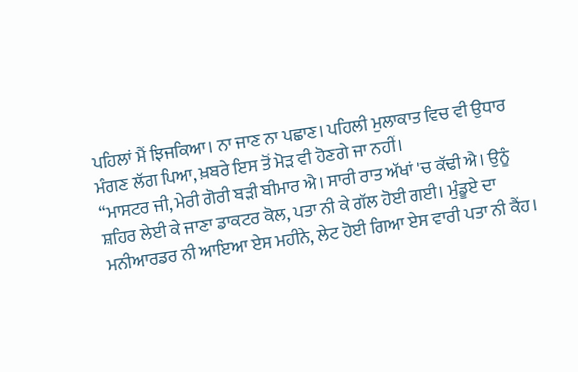ਪਹਿਲਾਂ ਮੈਂ ਝਿਜਕਿਆ। ਨਾ ਜਾਣ ਨਾ ਪਛਾਣ। ਪਹਿਲੀ ਮੁਲਾਕਾਤ ਵਿਚ ਵੀ ਉਧਾਰ ਮੰਗਣ ਲੱਗ ਪਿਆ, ਖ਼ਬਰੇ ਇਸ ਤੋਂ ਮੋੜ ਵੀ ਹੋਣਗੇ ਜਾ ਨਹੀਂ।
“ਮਾਸਟਰ ਜੀ, ਮੇਰੀ ਗੋਰੀ ਬੜੀ ਬੀਮਾਰ ਐ। ਸਾਰੀ ਰਾਤ ਅੱਖਾਂ 'ਚ ਕੱਢੀ ਐ। ਉਨੂੰ ਸ਼ਹਿਰ ਲੇਈ ਕੇ ਜਾਣਾ ਡਾਕਟਰ ਕੋਲ, ਪਤਾ ਨੀ ਕੇ ਗੱਲ ਹੋਈ ਗਈ। ਮੁੰਡੂਏ ਦਾ ਮਨੀਆਰਡਰ ਨੀ ਆਇਆ ਏਸ ਮਹੀਨੇ, ਲੇਟ ਹੋਈ ਗਿਆ ਏਸ ਵਾਰੀ ਪਤਾ ਨੀ ਕੈਂਹ।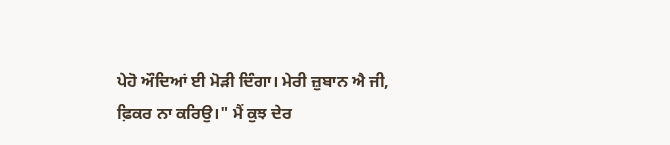ਪੇਹੋ ਔਦਿਆਂ ਈ ਮੋੜੀ ਦਿੰਗਾ। ਮੇਰੀ ਜ਼ੁਬਾਨ ਐ ਜੀ, ਫ਼ਿਕਰ ਨਾ ਕਰਿਉ।" ਮੈਂ ਕੁਝ ਦੇਰ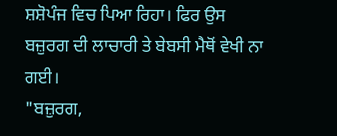ਸ਼ਸ਼ੋਪੰਜ ਵਿਚ ਪਿਆ ਰਿਹਾ। ਫਿਰ ਉਸ ਬਜ਼ੁਰਗ ਦੀ ਲਾਚਾਰੀ ਤੇ ਬੇਬਸੀ ਮੈਥੋਂ ਵੇਖੀ ਨਾ ਗਈ।
"ਬਜ਼ੁਰਗ,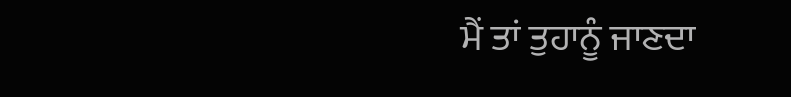ਮੈਂ ਤਾਂ ਤੁਹਾਨੂੰ ਜਾਣਦਾ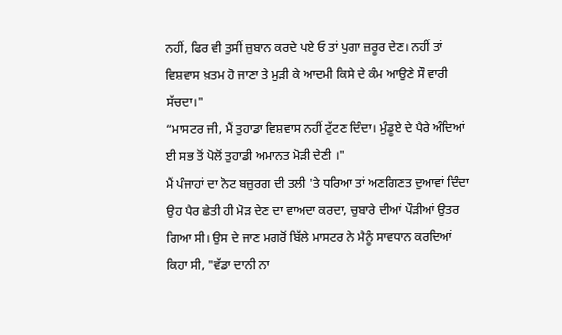ਨਹੀਂ, ਫਿਰ ਵੀ ਤੁਸੀਂ ਜ਼ੁਬਾਨ ਕਰਦੇ ਪਏ ਓ ਤਾਂ ਪੁਗਾ ਜ਼ਰੂਰ ਦੇਣ। ਨਹੀਂ ਤਾਂ ਵਿਸ਼ਵਾਸ ਖ਼ਤਮ ਹੋ ਜਾਣਾ ਤੇ ਮੁੜੀ ਕੇ ਆਦਮੀ ਕਿਸੇ ਦੇ ਕੰਮ ਆਉਣੇ ਸੌ ਵਾਰੀ ਸੱਚਦਾ।"
“ਮਾਸਟਰ ਜੀ, ਮੈਂ ਤੁਹਾਡਾ ਵਿਸ਼ਵਾਸ ਨਹੀਂ ਟੁੱਟਣ ਦਿੰਦਾ। ਮੁੰਡੂਏ ਦੇ ਪੈਰੇ ਅੰਦਿਆਂ ਈ ਸਭ ਤੋਂ ਪੋਲੋਂ ਤੁਹਾਡੀ ਅਮਾਨਤ ਮੋੜੀ ਦੇਣੀ ।"
ਮੈਂ ਪੰਜਾਹਾਂ ਦਾ ਨੋਟ ਬਜ਼ੁਰਗ ਦੀ ਤਲੀ 'ਤੇ ਧਰਿਆ ਤਾਂ ਅਣਗਿਣਤ ਦੁਆਵਾਂ ਦਿੰਦਾ ਉਹ ਪੈਰ ਛੇਤੀ ਹੀ ਮੋੜ ਦੇਣ ਦਾ ਵਾਅਦਾ ਕਰਦਾ, ਚੁਬਾਰੇ ਦੀਆਂ ਪੌੜੀਆਂ ਉਤਰ ਗਿਆ ਸੀ। ਉਸ ਦੇ ਜਾਣ ਮਗਰੋਂ ਬਿੱਲੇ ਮਾਸਟਰ ਨੇ ਮੈਨੂੰ ਸਾਵਧਾਨ ਕਰਦਿਆਂ ਕਿਹਾ ਸੀ, "ਵੱਡਾ ਦਾਨੀ ਨਾ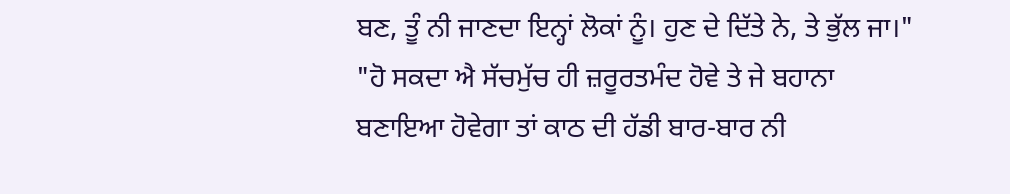ਬਣ, ਤੂੰ ਨੀ ਜਾਣਦਾ ਇਨ੍ਹਾਂ ਲੋਕਾਂ ਨੂੰ। ਹੁਣ ਦੇ ਦਿੱਤੇ ਨੇ, ਤੇ ਭੁੱਲ ਜਾ।"
"ਹੋ ਸਕਦਾ ਐ ਸੱਚਮੁੱਚ ਹੀ ਜ਼ਰੂਰਤਮੰਦ ਹੋਵੇ ਤੇ ਜੇ ਬਹਾਨਾ ਬਣਾਇਆ ਹੋਵੇਗਾ ਤਾਂ ਕਾਠ ਦੀ ਹੱਡੀ ਬਾਰ-ਬਾਰ ਨੀ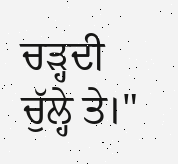ਚੜ੍ਹਦੀ ਚੁੱਲ੍ਹੇ ਤੇ।"